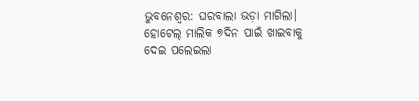ଭୁବନେଶ୍ବର: ଘରବାଲା ଭଡ଼ା ମାଗିଲା। ହୋଟେଲ୍ ମାଲିକ ୭ଦିନ ପାଇଁ ଖାଇବାକୁ ଦେଇ ପଲେଇଲା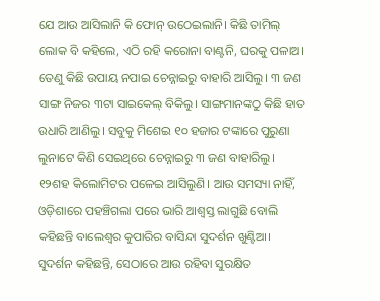ଯେ ଆଉ ଆସିଲାନି କି ଫୋନ୍ ଉଠେଇଲାନି। କିଛି ତାମିଲ୍ ଲୋକ ବି କହିଲେ, ଏଠି ରହି କରୋନା ବାଣ୍ଟନି, ଘରକୁ ପଳାଅ। ତେଣୁ କିଛି ଉପାୟ ନପାଇ ଚେନ୍ନାଇରୁ ବାହାରି ଆସିଲୁ। ୩ ଜଣ ସାଙ୍ଗ ନିଜର ୩ଟା ସାଇକେଲ୍ ବିକିଲୁ। ସାଙ୍ଗମାନଙ୍କଠୁ କିଛି ହାତ ଉଧାରି ଆଣିଲୁ। ସବୁକୁ ମିଶେଇ ୧୦ ହଜାର ଟଙ୍କାରେ ପୁରୁଣା ଲୁନାଟେ କିଣି ସେଇଥିରେ ଚେନ୍ନାଇରୁ ୩ ଜଣ ବାହାରିଲୁ। ୧୨ଶହ କିଲୋମିଟର ପଳେଇ ଆସିଲୁଣି। ଆଉ ସମସ୍ୟା ନାହିଁ, ଓଡ଼ିଶାରେ ପହଞ୍ଚିଗଲା ପରେ ଭାରି ଆଶ୍ବସ୍ତ ଲାଗୁଛି ବୋଲି କହିଛନ୍ତି ବାଲେଶ୍ବର କୁପାରିର ବାସିନ୍ଦା ସୁଦର୍ଶନ ଖୁଣ୍ଟିଆ। ସୁଦର୍ଶନ କହିଛନ୍ତି, ସେଠାରେ ଆଉ ରହିବା ସୁରକ୍ଷିତ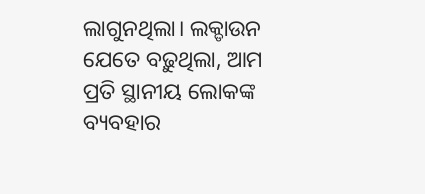ଲାଗୁନଥିଲା। ଲକ୍ଡାଉନ ଯେତେ ବଢ଼ୁଥିଲା, ଆମ ପ୍ରତି ସ୍ଥାନୀୟ ଲୋକଙ୍କ ବ୍ୟବହାର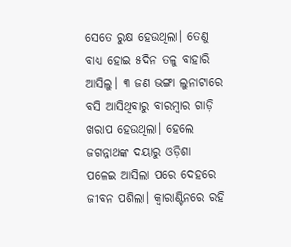ସେତେ ରୁକ୍ଷ ହେଉଥିଲା। ତେଣୁ ବାଧ୍ୟ ହୋଇ ୫ଦିନ ତଳୁ ବାହାରି ଆସିଲୁ। ୩ ଜଣ ଭଙ୍ଗା ଲୁନାଟାରେ ବସି ଆସିଥିବାରୁ ବାରମ୍ବାର ଗାଡ଼ି ଖରାପ ହେଉଥିଲା। ହେଲେ ଜଗନ୍ନାଥଙ୍କ ଦୟାରୁ ଓଡ଼ିଶା ପଳେଇ ଆସିଲା ପରେ ଦେହରେ ଜୀବନ ପଶିଲା। କ୍ବାରାଣ୍ଟିନରେ ରହି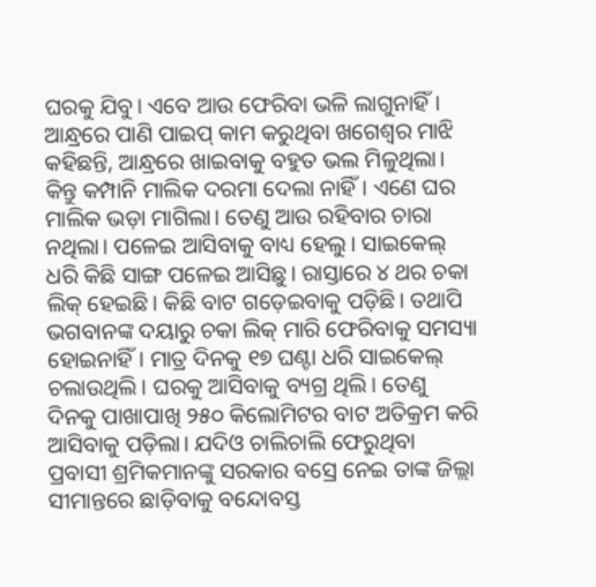ଘରକୁ ଯିବୁ। ଏବେ ଆଉ ଫେରିବା ଭଳି ଲାଗୁନାହିଁ।
ଆନ୍ଧ୍ରରେ ପାଣି ପାଇପ୍ କାମ କରୁଥିବା ଖଗେଶ୍ବର ମାଝି କହିଛନ୍ତି, ଆନ୍ଧ୍ରରେ ଖାଇବାକୁ ବହୁତ ଭଲ ମିଳୁଥିଲା। କିନ୍ତୁ କମ୍ପାନି ମାଲିକ ଦରମା ଦେଲା ନାହିଁ। ଏଣେ ଘର ମାଲିକ ଭଡ଼ା ମାଗିଲା। ତେଣୁ ଆଉ ରହିବାର ଚାରା ନଥିଲା। ପଳେଇ ଆସିବାକୁ ବାଧ୍ୟ ହେଲୁ। ସାଇକେଲ୍ ଧରି କିଛି ସାଙ୍ଗ ପଳେଇ ଆସିଛୁ। ରାସ୍ତାରେ ୪ ଥର ଚକା ଲିକ୍ ହେଇଛି। କିଛି ବାଟ ଗଡ଼େଇବାକୁ ପଡ଼ିଛି। ତଥାପି ଭଗବାନଙ୍କ ଦୟାରୁ ଚକା ଲିକ୍ ମାରି ଫେରିବାକୁ ସମସ୍ୟା ହୋଇନାହିଁ। ମାତ୍ର ଦିନକୁ ୧୭ ଘଣ୍ଟା ଧରି ସାଇକେଲ୍ ଚଲାଉଥିଲି। ଘରକୁ ଆସିବାକୁ ବ୍ୟଗ୍ର ଥିଲି। ତେଣୁ ଦିନକୁ ପାଖାପାଖି ୨୫୦ କିଲୋମିଟର ବାଟ ଅତିକ୍ରମ କରି ଆସିବାକୁ ପଡ଼ିଲା। ଯଦିଓ ଚାଲିଚାଲି ଫେରୁଥିବା ପ୍ରବାସୀ ଶ୍ରମିକମାନଙ୍କୁ ସରକାର ବସ୍ରେ ନେଇ ତାଙ୍କ ଜିଲ୍ଲା ସୀମାନ୍ତରେ ଛାଡ଼ିବାକୁ ବନ୍ଦୋବସ୍ତ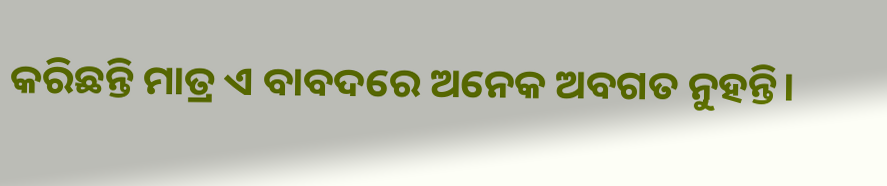କରିଛନ୍ତି ମାତ୍ର ଏ ବାବଦରେ ଅନେକ ଅବଗତ ନୁହନ୍ତି।